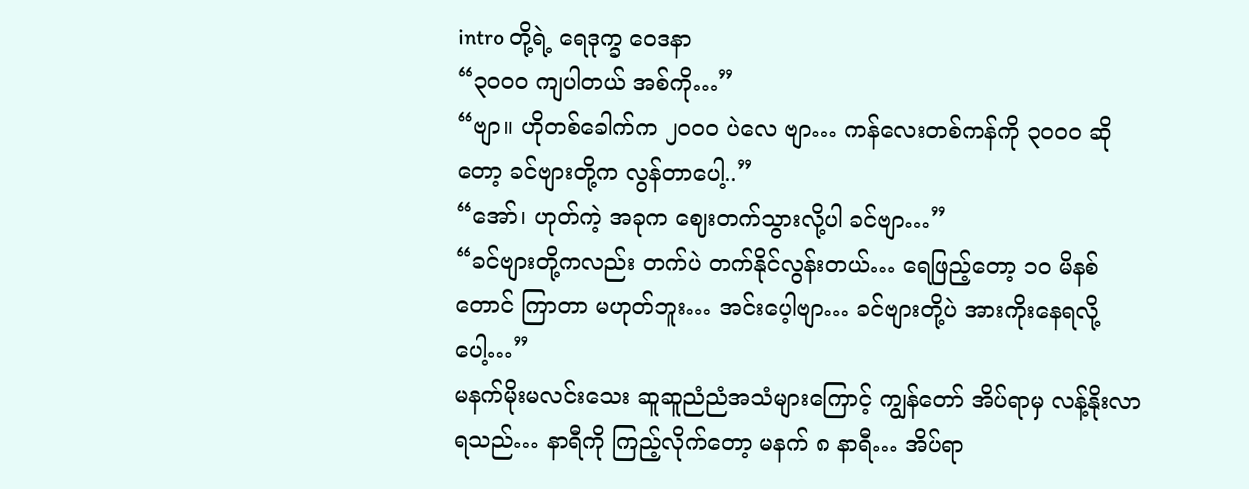intro တို့ရဲ့ ရေဒုက္ခ ဝေဒနာ
“၃၀၀ဝ ကျပါတယ် အစ်ကို…”
“ဗျာ။ ဟိုတစ်ခေါက်က ၂၀၀ဝ ပဲလေ ဗျာ… ကန်လေးတစ်ကန်ကို ၃၀၀ဝ ဆိုတော့ ခင်ဗျားတို့က လွန်တာပေါ့..”
“အော်၊ ဟုတ်ကဲ့ အခုက ဈေးတက်သွားလို့ပါ ခင်ဗျာ…”
“ခင်ဗျားတို့ကလည်း တက်ပဲ တက်နိုင်လွန်းတယ်… ရေဖြည့်တော့ ၁ဝ မိနစ်တောင် ကြာတာ မဟုတ်ဘူး… အင်းပေ့ါဗျာ… ခင်ဗျားတို့ပဲ အားကိုးနေရလို့ပေါ့…”
မနက်မိုးမလင်းသေး ဆူဆူညံညံအသံများကြောင့် ကျွန်တော် အိပ်ရာမှ လန့်နိုးလာရသည်… နာရီကို ကြည့်လိုက်တော့ မနက် ၈ နာရီ… အိပ်ရာ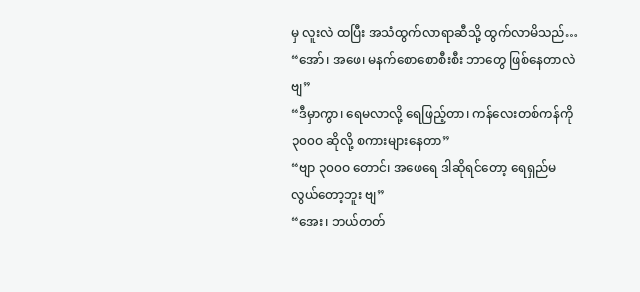မှ လူးလဲ ထပြီး အသံထွက်လာရာဆီသို့ ထွက်လာမိသည်…
“အော်၊ အဖေ၊ မနက်စောစောစီးစီး ဘာတွေ ဖြစ်နေတာလဲဗျ”
“ဒီမှာကွာ၊ ရေမလာလို့ ရေဖြည့်တာ၊ ကန်လေးတစ်ကန်ကို ၃၀၀ဝ ဆိုလို့ စကားများနေတာ”
“ဗျာ ၃၀၀ဝ တောင်၊ အဖေရေ ဒါဆိုရင်တော့ ရေရှည်မလွယ်တော့ဘူး ဗျ”
“အေး၊ ဘယ်တတ်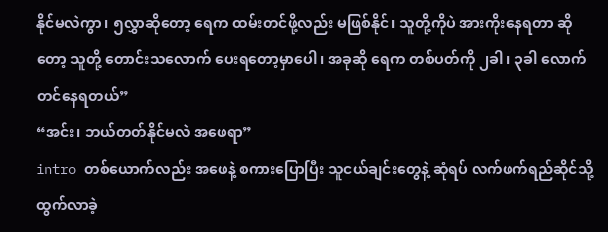နိုင်မလဲကွာ၊ ၅လွှာဆိုတော့ ရေက ထမ်းတင်ဖို့လည်း မဖြစ်နိုင်၊ သူတို့ကိုပဲ အားကိုးနေရတာ ဆိုတော့ သူတို့ တောင်းသလောက် ပေးရတော့မှာပေါ၊ အခုဆို ရေက တစ်ပတ်ကို ၂ခါ၊ ၃ခါ လောက်တင်နေရတယ်”
“အင်း၊ ဘယ်တတ်နိုင်မလဲ အဖေရာ”
intro တစ်ယောက်လည်း အဖေနဲ့ စကားပြောပြီး သူငယ်ချင်းတွေနဲ့ ဆုံရပ် လက်ဖက်ရည်ဆိုင်သို့ ထွက်လာခဲ့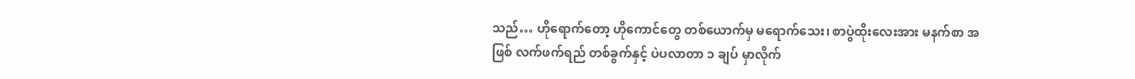သည်… ဟိုရောက်တော့ ဟိုကောင်တွေ တစ်ယောက်မှ မရောက်သေး၊ စာပွဲထိုးလေးအား မနက်စာ အဖြစ် လက်ဖက်ရည် တစ်ခွက်နှင့် ပဲပလာတာ ၁ ချပ် မှာလိုက်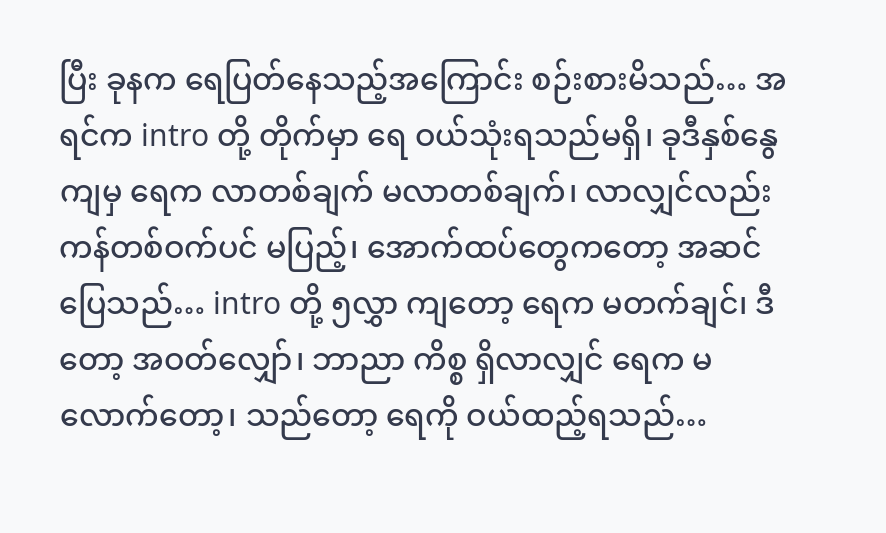ပြီး ခုနက ရေပြတ်နေသည့်အကြောင်း စဉ်းစားမိသည်… အရင်က intro တို့ တိုက်မှာ ရေ ဝယ်သုံးရသည်မရှိ၊ ခုဒီနှစ်နွေ ကျမှ ရေက လာတစ်ချက် မလာတစ်ချက်၊ လာလျှင်လည်း ကန်တစ်ဝက်ပင် မပြည့်၊ အောက်ထပ်တွေကတော့ အဆင်ပြေသည်… intro တို့ ၅လွှာ ကျတော့ ရေက မတက်ချင်၊ ဒီတော့ အဝတ်လျှော်၊ ဘာညာ ကိစ္စ ရှိလာလျှင် ရေက မလောက်တော့၊ သည်တော့ ရေကို ဝယ်ထည့်ရသည်…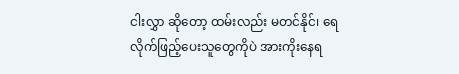ငါးလွှာ ဆိုတော့ ထမ်းလည်း မတင်နိုင်၊ ရေလိုက်ဖြည့်ပေးသူတွေကိုပဲ အားကိုးနေရ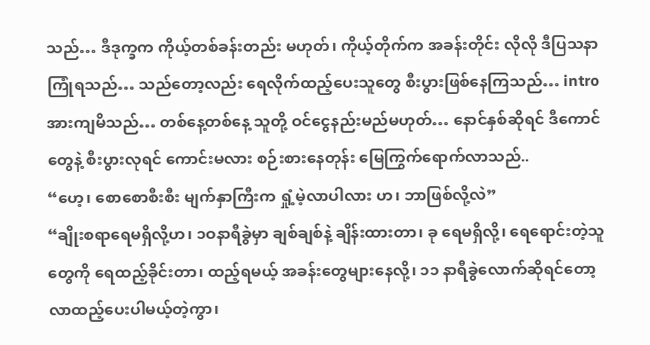သည်… ဒီဒုက္ခက ကိုယ့်တစ်ခန်းတည်း မဟုတ်၊ ကိုယ့်တိုက်က အခန်းတိုင်း လိုလို ဒီပြသနာ ကြုံရသည်… သည်တော့လည်း ရေလိုက်ထည့်ပေးသူတွေ စီးပွားဖြစ်နေကြသည်… intro အားကျမိသည်… တစ်နေ့တစ်နေ့ သူတို့ ဝင်ငွေနည်းမည်မဟုတ်… နောင်နှစ်ဆိုရင် ဒီကောင်တွေနဲ့ စီးပွားလုရင် ကောင်းမလား စဉ်းစားနေတုန်း မြေကြွက်ရောက်လာသည်..
“ဟေ့၊ စောစောစီးစီး မျက်နှာကြီးက ရှုံ့မဲ့လာပါလား ဟ၊ ဘာဖြစ်လို့လဲ”
“ချိုးစရာရေမရှိလို့ဟ၊ ၁ဝနာရီခွဲမှာ ချစ်ချစ်နဲ့ ချိန်းထားတာ၊ ခု ရေမရှိလို့၊ ရေရောင်းတဲ့သူတွေကို ရေထည့်ခိုင်းတာ၊ ထည့်ရမယ့် အခန်းတွေများနေလို့၊ ၁၁ နာရီခွဲလောက်ဆိုရင်တော့ လာထည့်ပေးပါမယ့်တဲ့ကွာ၊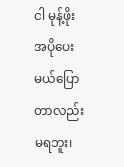ငါ မုန့်ဖိုး အပိုပေးမယ်ပြောတာလည်း မရဘူး၊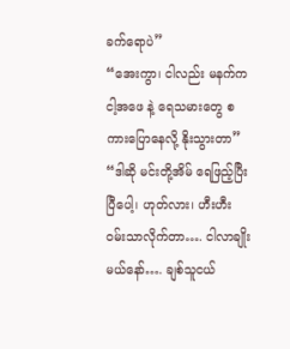ခက်ရောပဲ”
“အေးကွာ၊ ငါလည်း မနက်က ငါ့အဖေ နဲ့ ရေသမားတွေ စကားပြောနေလို့ နိုးသွားတာ”
“ဒါဆို မင်းတို့အိမ် ရေဖြည့်ပြီးပြီပေါ့၊ ဟုတ်လား၊ ဟီးဟီး ဝမ်းသာလိုက်တာ…. ငါလာချိုးမယ်နော်…. ချစ်သူငယ်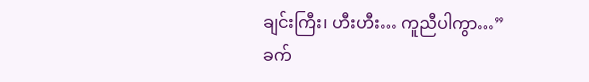ချင်းကြီး၊ ဟီးဟီး… ကူညီပါကွာ…”
ခက်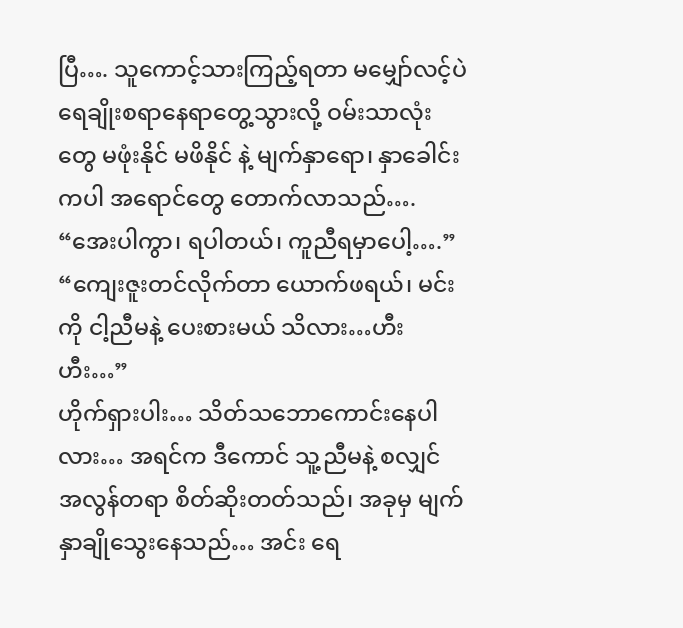ပြီ…. သူကောင့်သားကြည့်ရတာ မမျှော်လင့်ပဲ ရေချိုးစရာနေရာတွေ့သွားလို့ ဝမ်းသာလုံးတွေ မဖုံးနိုင် မဖိနိုင် နဲ့ မျက်နှာရော၊ နှာခေါင်းကပါ အရောင်တွေ တောက်လာသည်….
“အေးပါကွာ၊ ရပါတယ်၊ ကူညီရမှာပေါ့….”
“ကျေးဇူးတင်လိုက်တာ ယောက်ဖရယ်၊ မင်းကို ငါ့ညီမနဲ့ ပေးစားမယ် သိလား…ဟီးဟီး…”
ဟိုက်ရှားပါး… သိတ်သဘောကောင်းနေပါလား… အရင်က ဒီကောင် သူ့ညီမနဲ့ စလျှင် အလွန်တရာ စိတ်ဆိုးတတ်သည်၊ အခုမှ မျက်နှာချိုသွေးနေသည်… အင်း ရေ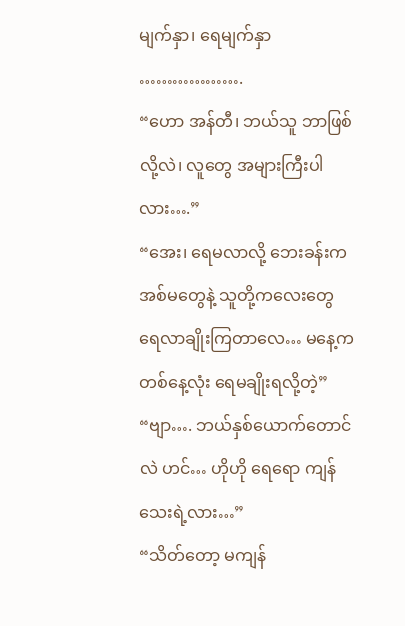မျက်နှာ၊ ရေမျက်နှာ
……………….
“ဟော အန်တီ၊ ဘယ်သူ ဘာဖြစ်လို့လဲ၊ လူတွေ အများကြီးပါလား….”
“အေး၊ ရေမလာလို့ ဘေးခန်းက အစ်မတွေနဲ့ သူတို့ကလေးတွေ ရေလာချိုးကြတာလေ… မနေ့က တစ်နေ့လုံး ရေမချိုးရလို့တဲ့”
“ဗျာ…. ဘယ်နှစ်ယောက်တောင်လဲ ဟင်… ဟိုဟို ရေရော ကျန်သေးရဲ့လား…”
“သိတ်တော့ မကျန်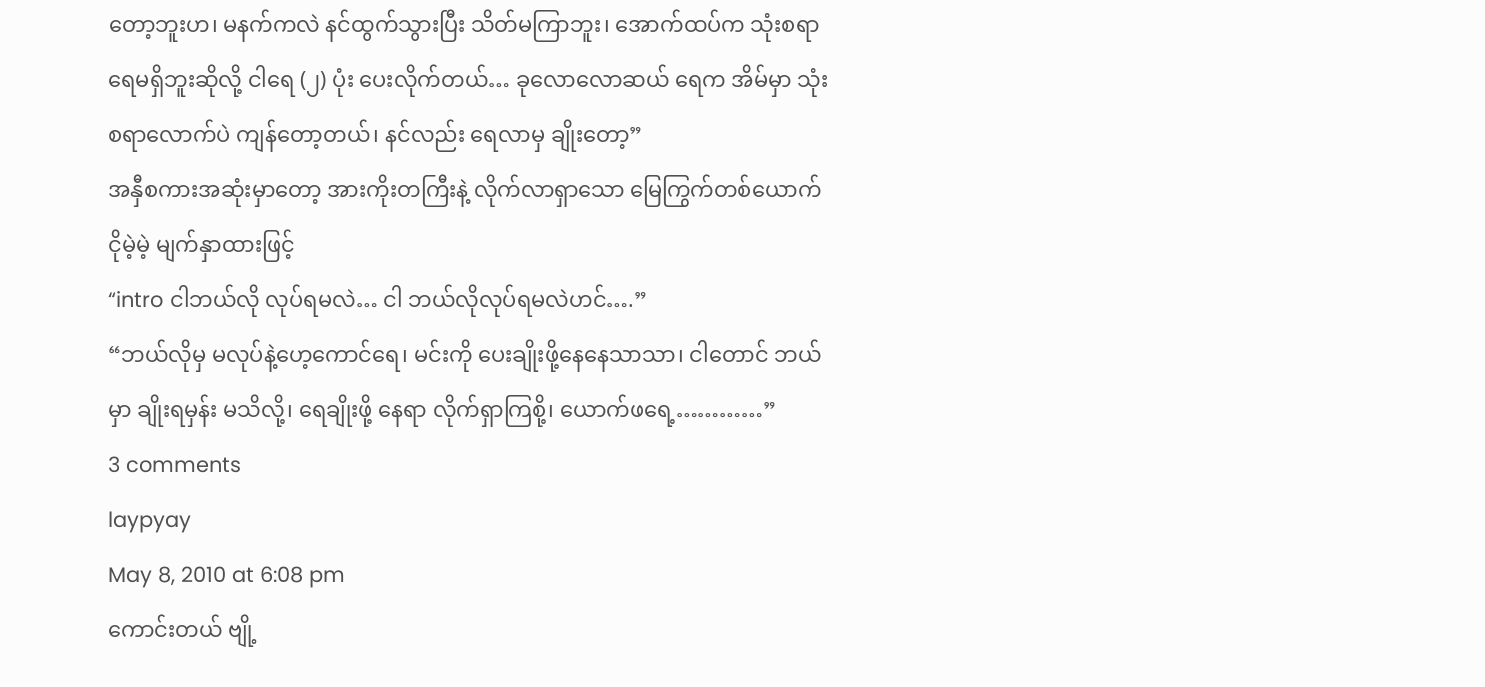တော့ဘူးဟ၊ မနက်ကလဲ နင်ထွက်သွားပြီး သိတ်မကြာဘူး၊ အောက်ထပ်က သုံးစရာရေမရှိဘူးဆိုလို့ ငါရေ (၂) ပုံး ပေးလိုက်တယ်… ခုလောလောဆယ် ရေက အိမ်မှာ သုံးစရာလောက်ပဲ ကျန်တော့တယ်၊ နင်လည်း ရေလာမှ ချိုးတော့”
အနှီစကားအဆုံးမှာတော့ အားကိုးတကြီးနဲ့ လိုက်လာရှာသော မြေကြွက်တစ်ယောက် ငိုမဲ့မဲ့ မျက်နှာထားဖြင့်
“intro ငါဘယ်လို လုပ်ရမလဲ… ငါ ဘယ်လိုလုပ်ရမလဲဟင်….”
“ဘယ်လိုမှ မလုပ်နဲ့ဟေ့ကောင်ရေ၊ မင်းကို ပေးချိုးဖို့နေနေသာသာ၊ ငါတောင် ဘယ်မှာ ချိုးရမှန်း မသိလို့၊ ရေချိုးဖို့ နေရာ လိုက်ရှာကြစို့၊ ယောက်ဖရေ့…………”
3 comments
laypyay
May 8, 2010 at 6:08 pm
ကောင်းတယ် ဗျို့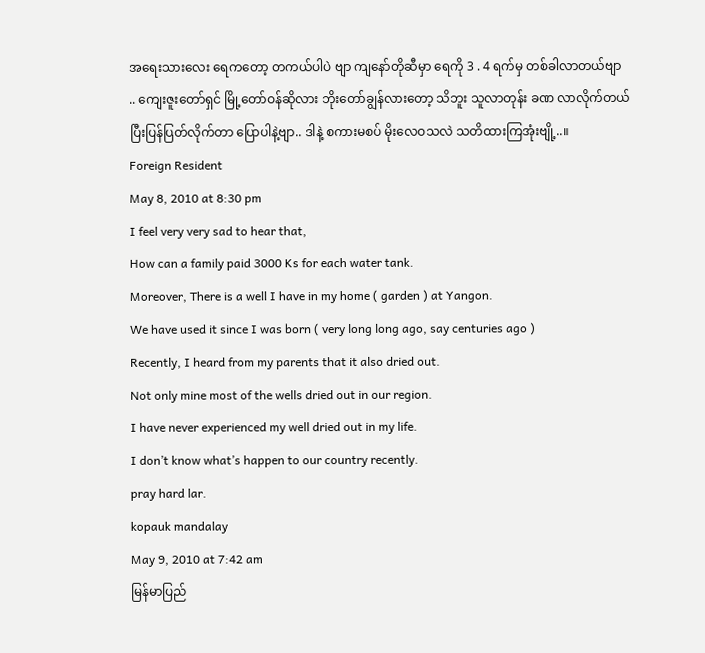အရေးသားလေး ရေကတော့ တကယ်ပါပဲ ဗျာ ကျနော်တိုဆီမှာ ရေကို 3 . 4 ရက်မှ တစ်ခါလာတယ်ဗျာ .. ကျေးဇူးတော်ရှင် မြို့တော်ဝန်ဆိုလား ဘိုးတော်ချွန်လားတော့ သိဘူး သူလာတုန်း ခဏ လာလိုက်တယ် ပြီးပြန်ပြတ်လိုက်တာ ပြောပါနဲ့ဗျာ.. ဒါနဲ့ စကားမစပ် မိုးလေဝသလဲ သတိထားကြအုံးဗျို့..။
Foreign Resident
May 8, 2010 at 8:30 pm
I feel very very sad to hear that,
How can a family paid 3000 Ks for each water tank.
Moreover, There is a well I have in my home ( garden ) at Yangon.
We have used it since I was born ( very long long ago, say centuries ago )
Recently, I heard from my parents that it also dried out.
Not only mine most of the wells dried out in our region.
I have never experienced my well dried out in my life.
I don’t know what’s happen to our country recently.
pray hard lar.
kopauk mandalay
May 9, 2010 at 7:42 am
မြန်မာပြည်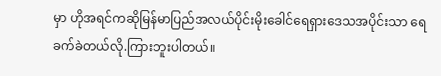မှာ ဟိုအရင်ကဆိုမြန်မာပြည်အလယ်ပိုင်းမိုးခေါင်ရေရှားဒေသအပိုင်းသာ ရေခက်ခဲတယ်လို.ကြားဘူးပါတယ်။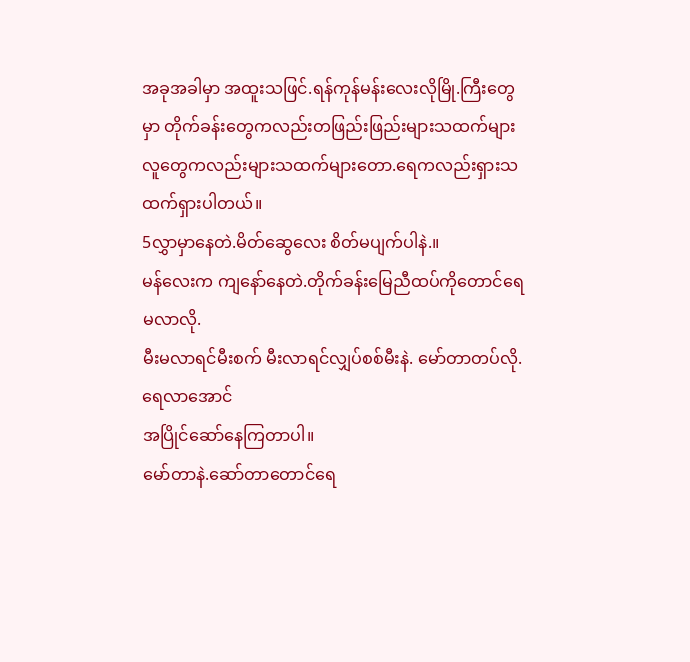အခုအခါမှာ အထူးသဖြင်.ရန်ကုန်မန်းလေးလိုမြို.ကြီးတွေမှာ တိုက်ခန်းတွေကလည်းတဖြည်းဖြည်းများသထက်များ
လူတွေကလည်းများသထက်များတော.ရေကလည်းရှားသထက်ရှားပါတယ်။
5လွှာမှာနေတဲ.မိတ်ဆွေလေး စိတ်မပျက်ပါနဲ.။
မန်လေးက ကျနော်နေတဲ.တိုက်ခန်းမြေညီထပ်ကိုတောင်ရေမလာလို.
မီးမလာရင်မီးစက် မီးလာရင်လျှပ်စစ်မီးနဲ. မော်တာတပ်လို.ရေလာအောင်
အပြိုင်ဆော်နေကြတာပါ။
မော်တာနဲ.ဆော်တာတောင်ရေ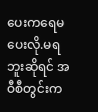ပေးကရေမပေးလို.မရဘူးဆိုရင် အဝီစီတွင်းက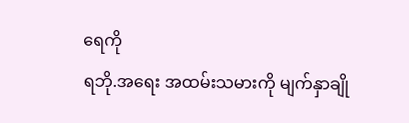ရေကို
ရဘို.အရေး အထမ်းသမားကို မျက်နှာချို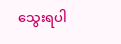သွေးရပါ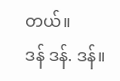တယ်။
ဒန် ဒန်. ဒန်။